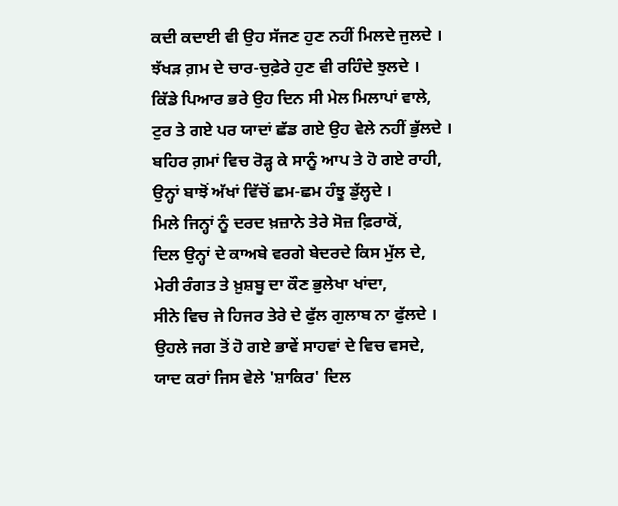ਕਦੀ ਕਦਾਈ ਵੀ ਉਹ ਸੱਜਣ ਹੁਣ ਨਹੀਂ ਮਿਲਦੇ ਜੁਲਦੇ ।
ਝੱਖੜ ਗ਼ਮ ਦੇ ਚਾਰ-ਚੁਫ਼ੇਰੇ ਹੁਣ ਵੀ ਰਹਿੰਦੇ ਝੁਲਦੇ ।
ਕਿੱਡੇ ਪਿਆਰ ਭਰੇ ਉਹ ਦਿਨ ਸੀ ਮੇਲ ਮਿਲਾਪਾਂ ਵਾਲੇ,
ਟੁਰ ਤੇ ਗਏ ਪਰ ਯਾਦਾਂ ਛੱਡ ਗਏ ਉਹ ਵੇਲੇ ਨਹੀਂ ਭੁੱਲਦੇ ।
ਬਹਿਰ ਗ਼ਮਾਂ ਵਿਚ ਰੋੜ੍ਹ ਕੇ ਸਾਨੂੰ ਆਪ ਤੇ ਹੋ ਗਏ ਰਾਹੀ,
ਉਨ੍ਹਾਂ ਬਾਝੋਂ ਅੱਖਾਂ ਵਿੱਚੋਂ ਛਮ-ਛਮ ਹੰਝੂ ਡੁੱਲ੍ਹਦੇ ।
ਮਿਲੇ ਜਿਨ੍ਹਾਂ ਨੂੰ ਦਰਦ ਖ਼ਜ਼ਾਨੇ ਤੇਰੇ ਸੋਜ਼ ਫ਼ਿਰਾਕੋਂ,
ਦਿਲ ਉਨ੍ਹਾਂ ਦੇ ਕਾਅਬੇ ਵਰਗੇ ਬੇਦਰਦੇ ਕਿਸ ਮੁੱਲ ਦੇ,
ਮੇਰੀ ਰੰਗਤ ਤੇ ਖ਼ੁਸ਼ਬੂ ਦਾ ਕੌਣ ਭੁਲੇਖਾ ਖਾਂਦਾ,
ਸੀਨੇ ਵਿਚ ਜੇ ਹਿਜਰ ਤੇਰੇ ਦੇ ਫੁੱਲ ਗੁਲਾਬ ਨਾ ਫੁੱਲਦੇ ।
ਉਹਲੇ ਜਗ ਤੋਂ ਹੋ ਗਏ ਭਾਵੇਂ ਸਾਹਵਾਂ ਦੇ ਵਿਚ ਵਸਦੇ,
ਯਾਦ ਕਰਾਂ ਜਿਸ ਵੇਲੇ 'ਸ਼ਾਕਿਰ' ਦਿਲ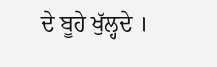ਦੇ ਬੂਹੇ ਖੁੱਲ੍ਹਦੇ ।